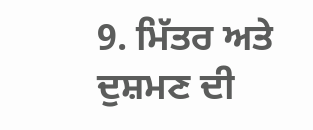9. ਮਿੱਤਰ ਅਤੇ ਦੁਸ਼ਮਣ ਦੀ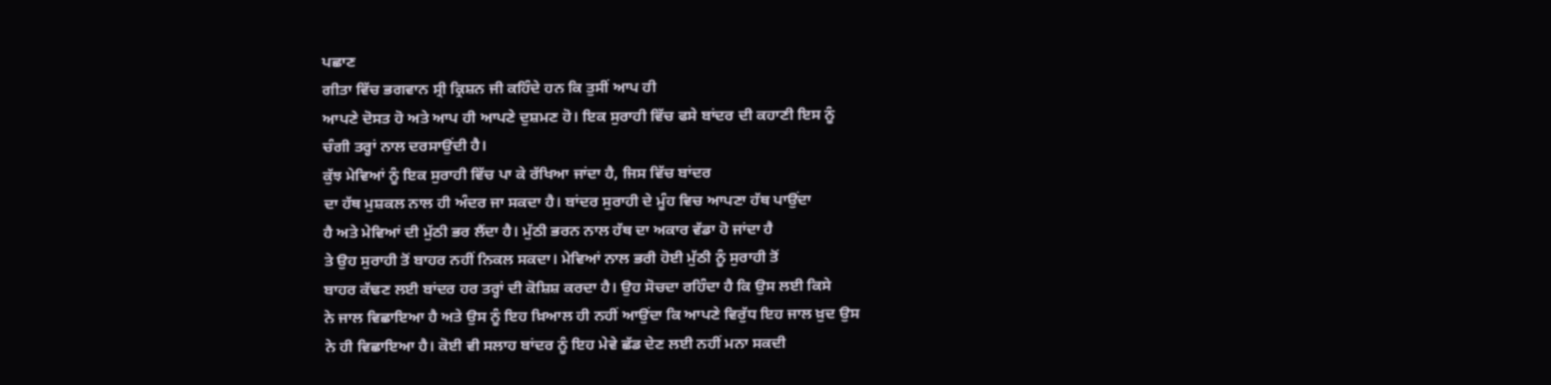ਪਛਾਣ
ਗੀਤਾ ਵਿੱਚ ਭਗਵਾਨ ਸ੍ਰੀ ਕ੍ਰਿਸ਼ਨ ਜੀ ਕਹਿੰਦੇ ਹਨ ਕਿ ਤੁਸੀਂ ਆਪ ਹੀ
ਆਪਣੇ ਦੋਸਤ ਹੋ ਅਤੇ ਆਪ ਹੀ ਆਪਣੇ ਦੁਸ਼ਮਣ ਹੋ। ਇਕ ਸੁਰਾਹੀ ਵਿੱਚ ਫਸੇ ਬਾਂਦਰ ਦੀ ਕਹਾਣੀ ਇਸ ਨੂੰ
ਚੰਗੀ ਤਰ੍ਹਾਂ ਨਾਲ ਦਰਸਾਉਂਦੀ ਹੈ।
ਕੁੱਝ ਮੇਵਿਆਂ ਨੂੰ ਇਕ ਸੁਰਾਹੀ ਵਿੱਚ ਪਾ ਕੇ ਰੱਖਿਆ ਜਾਂਦਾ ਹੈ, ਜਿਸ ਵਿੱਚ ਬਾਂਦਰ
ਦਾ ਹੱਥ ਮੁਸ਼ਕਲ ਨਾਲ ਹੀ ਅੰਦਰ ਜਾ ਸਕਦਾ ਹੈ। ਬਾਂਦਰ ਸੁਰਾਹੀ ਦੇ ਮੂੰਹ ਵਿਚ ਆਪਣਾ ਹੱਥ ਪਾਉਂਦਾ
ਹੈ ਅਤੇ ਮੇਵਿਆਂ ਦੀ ਮੁੱਠੀ ਭਰ ਲੈਂਦਾ ਹੈ। ਮੁੱਠੀ ਭਰਨ ਨਾਲ ਹੱਥ ਦਾ ਅਕਾਰ ਵੱਡਾ ਹੋ ਜਾਂਦਾ ਹੈ
ਤੇ ਉਹ ਸੁਰਾਹੀ ਤੋਂ ਬਾਹਰ ਨਹੀਂ ਨਿਕਲ ਸਕਦਾ। ਮੇਵਿਆਂ ਨਾਲ ਭਰੀ ਹੋਈ ਮੁੱਠੀ ਨੂੰ ਸੁਰਾਹੀ ਤੋਂ
ਬਾਹਰ ਕੱਢਣ ਲਈ ਬਾਂਦਰ ਹਰ ਤਰ੍ਹਾਂ ਦੀ ਕੋਸ਼ਿਸ਼ ਕਰਦਾ ਹੈ। ਉਹ ਸੋਚਦਾ ਰਹਿੰਦਾ ਹੈ ਕਿ ਉਸ ਲਈ ਕਿਸੇ
ਨੇ ਜਾਲ ਵਿਛਾਇਆ ਹੈ ਅਤੇ ਉਸ ਨੂੰ ਇਹ ਖ਼ਿਆਲ ਹੀ ਨਹੀਂ ਆਉਂਦਾ ਕਿ ਆਪਣੇ ਵਿਰੁੱਧ ਇਹ ਜਾਲ ਖ਼ੁਦ ਉਸ
ਨੇ ਹੀ ਵਿਛਾਇਆ ਹੈ। ਕੋਈ ਵੀ ਸਲਾਹ ਬਾਂਦਰ ਨੂੰ ਇਹ ਮੇਵੇ ਛੱਡ ਦੇਣ ਲਈ ਨਹੀਂ ਮਨਾ ਸਕਦੀ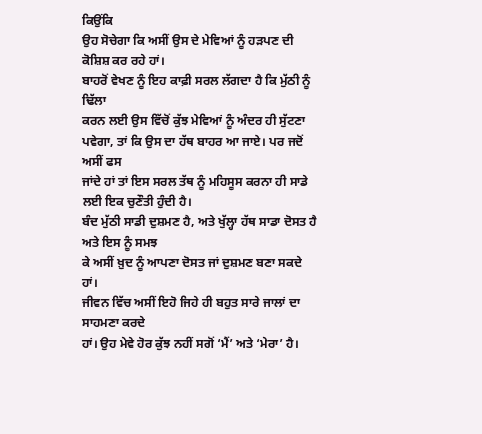ਕਿਉਂਕਿ
ਉਹ ਸੋਚੇਗਾ ਕਿ ਅਸੀਂ ਉਸ ਦੇ ਮੇਵਿਆਂ ਨੂੰ ਹੜਪਣ ਦੀ ਕੋਸ਼ਿਸ਼ ਕਰ ਰਹੇ ਹਾਂ।
ਬਾਹਰੋਂ ਵੇਖਣ ਨੂੰ ਇਹ ਕਾਫ਼ੀ ਸਰਲ ਲੱਗਦਾ ਹੈ ਕਿ ਮੁੱਠੀ ਨੂੰ ਢਿੱਲਾ
ਕਰਨ ਲਈ ਉਸ ਵਿੱਚੋਂ ਕੁੱਝ ਮੇਵਿਆਂ ਨੂੰ ਅੰਦਰ ਹੀ ਸੁੱਟਣਾ ਪਵੇਗਾ, ਤਾਂ ਕਿ ਉਸ ਦਾ ਹੱਥ ਬਾਹਰ ਆ ਜਾਏ। ਪਰ ਜਦੋਂ ਅਸੀਂ ਫਸ
ਜਾਂਦੇ ਹਾਂ ਤਾਂ ਇਸ ਸਰਲ ਤੱਥ ਨੂੰ ਮਹਿਸੂਸ ਕਰਨਾ ਹੀ ਸਾਡੇ ਲਈ ਇਕ ਚੁਣੌਤੀ ਹੁੰਦੀ ਹੈ।
ਬੰਦ ਮੁੱਠੀ ਸਾਡੀ ਦੁਸ਼ਮਣ ਹੈ, ਅਤੇ ਖੁੱਲ੍ਹਾ ਹੱਥ ਸਾਡਾ ਦੋਸਤ ਹੈ ਅਤੇ ਇਸ ਨੂੰ ਸਮਝ
ਕੇ ਅਸੀਂ ਖ਼ੁਦ ਨੂੰ ਆਪਣਾ ਦੋਸਤ ਜਾਂ ਦੁਸ਼ਮਣ ਬਣਾ ਸਕਦੇ ਹਾਂ।
ਜੀਵਨ ਵਿੱਚ ਅਸੀਂ ਇਹੋ ਜਿਹੇ ਹੀ ਬਹੁਤ ਸਾਰੇ ਜਾਲਾਂ ਦਾ ਸਾਹਮਣਾ ਕਰਦੇ
ਹਾਂ। ਉਹ ਮੇਵੇ ਹੋਰ ਕੁੱਝ ਨਹੀਂ ਸਗੋਂ ‘ਮੈਂ’ ਅਤੇ ‘ਮੇਰਾ’ ਹੈ।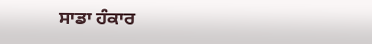ਸਾਡਾ ਹੰਕਾਰ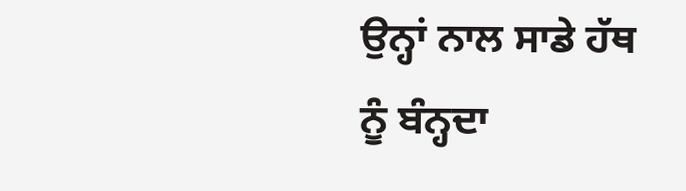ਉਨ੍ਹਾਂ ਨਾਲ ਸਾਡੇ ਹੱਥ ਨੂੰ ਬੰਨ੍ਹਦਾ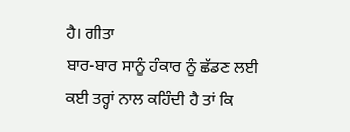ਹੈ। ਗੀਤਾ
ਬਾਰ-ਬਾਰ ਸਾਨੂੰ ਹੰਕਾਰ ਨੂੰ ਛੱਡਣ ਲਈ ਕਈ ਤਰ੍ਹਾਂ ਨਾਲ ਕਹਿੰਦੀ ਹੈ ਤਾਂ ਕਿ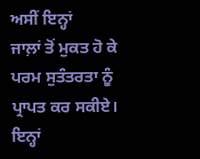ਅਸੀਂ ਇਨ੍ਹਾਂ
ਜਾਲ਼ਾਂ ਤੋਂ ਮੁਕਤ ਹੋ ਕੇ ਪਰਮ ਸੁਤੰਤਰਤਾ ਨੂੰ ਪ੍ਰਾਪਤ ਕਰ ਸਕੀਏ।
ਇਨ੍ਹਾਂ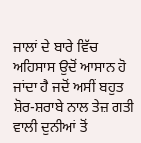ਜਾਲਾਂ ਦੇ ਬਾਰੇ ਵਿੱਚ ਅਹਿਸਾਸ ਉਦੋਂ ਆਸਾਨ ਹੋ ਜਾਂਦਾ ਹੈ ਜਦੋਂ ਅਸੀਂ ਬਹੁਤ ਸ਼ੋਰ-ਸ਼ਰਾਬੇ ਨਾਲ ਤੇਜ਼ ਗਤੀ ਵਾਲੀ ਦੁਨੀਆਂ ਤੋਂ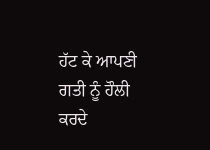ਹੱਟ ਕੇ ਆਪਣੀ ਗਤੀ ਨੂੰ ਹੌਲੀ ਕਰਦੇ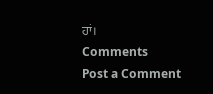ਹਾਂ।
Comments
Post a Comment